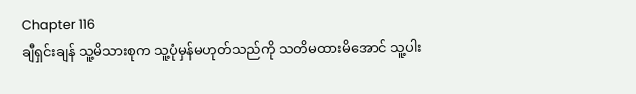Chapter 116
ချီရှင်းချန် သူ့မိသားစုက သူ့ပုံမှန်မဟုတ်သည်ကို သတိမထားမိအောင် သူ့ပါး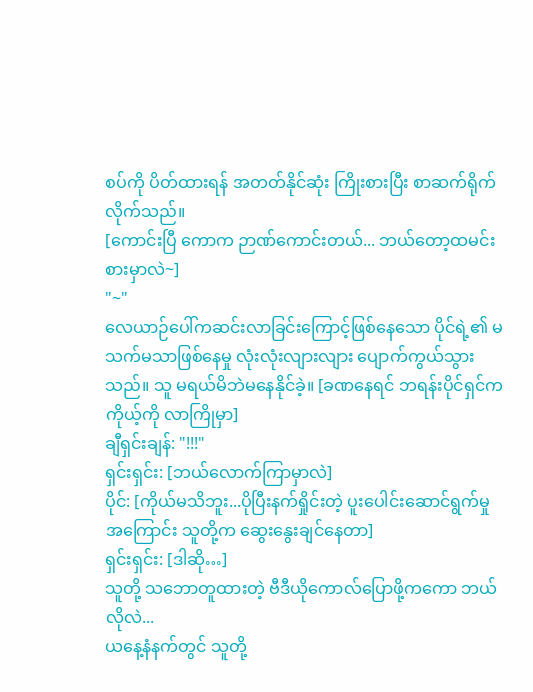စပ်ကို ပိတ်ထားရန် အတတ်နိုင်ဆုံး ကြိုးစားပြီး စာဆက်ရိုက်လိုက်သည်။
[ကောင်းပြီ ကောက ဉာဏ်ကောင်းတယ်... ဘယ်တော့ထမင်းစားမှာလဲ~]
"~"
လေယာဉ်ပေါ်ကဆင်းလာခြင်းကြောင့်ဖြစ်နေသော ပိုင်ရဲ့၏ မသက်မသာဖြစ်နေမှု လုံးလုံးလျားလျား ပျောက်ကွယ်သွားသည်။ သူ မရယ်မိဘဲမနေနိုင်ခဲ့။ [ခဏနေရင် ဘရန်းပိုင်ရှင်က ကိုယ့်ကို လာကြိုမှာ]
ချီရှင်းချန်: "!!!"
ရှင်းရှင်း: [ဘယ်လောက်ကြာမှာလဲ]
ပိုင်: [ကိုယ်မသိဘူး...ပိုပြီးနက်ရှိုင်းတဲ့ ပူးပေါင်းဆောင်ရွက်မှုအကြောင်း သူတို့က ဆွေးနွေးချင်နေတာ]
ရှင်းရှင်း: [ဒါဆို…]
သူတို့ သဘောတူထားတဲ့ ဗီဒီယိုကောလ်ပြောဖို့ကကော ဘယ်လိုလဲ...
ယနေ့နံနက်တွင် သူတို့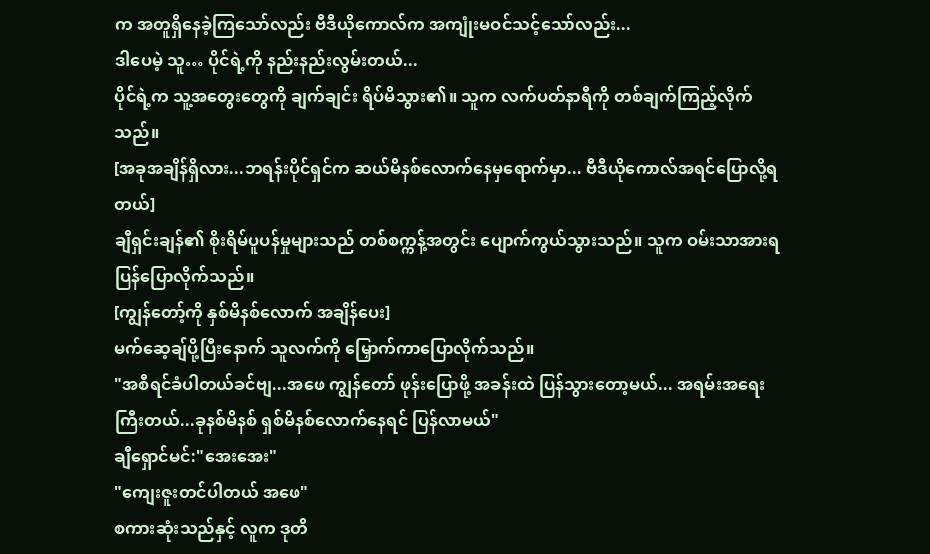က အတူရှိနေခဲ့ကြသော်လည်း ဗီဒီယိုကောလ်က အကျုံးမဝင်သင့်သော်လည်း...
ဒါပေမဲ့ သူ… ပိုင်ရဲ့ကို နည်းနည်းလွမ်းတယ်...
ပိုင်ရဲ့က သူ့အတွေးတွေကို ချက်ချင်း ရိပ်မိသွား၏။ သူက လက်ပတ်နာရီကို တစ်ချက်ကြည့်လိုက်သည်။
[အခုအချိန်ရှိလား...ဘရန်းပိုင်ရှင်က ဆယ်မိနစ်လောက်နေမှရောက်မှာ... ဗီဒီယိုကောလ်အရင်ပြောလို့ရတယ်]
ချီရှင်းချန်၏ စိုးရိမ်ပူပန်မှုများသည် တစ်စက္ကန့်အတွင်း ပျောက်ကွယ်သွားသည်။ သူက ဝမ်းသာအားရ ပြန်ပြောလိုက်သည်။
[ကျွန်တော့်ကို နှစ်မိနစ်လောက် အချိန်ပေး]
မက်ဆေ့ချ်ပို့ပြီးနောက် သူလက်ကို မြှောက်ကာပြောလိုက်သည်။
"အစီရင်ခံပါတယ်ခင်ဗျ...အဖေ ကျွန်တော် ဖုန်းပြောဖို့ အခန်းထဲ ပြန်သွားတော့မယ်... အရမ်းအရေးကြီးတယ်...ခုနစ်မိနစ် ရှစ်မိနစ်လောက်နေရင် ပြန်လာမယ်"
ချီရှောင်မင်:"အေးအေး"
"ကျေးဇူးတင်ပါတယ် အဖေ"
စကားဆုံးသည်နှင့် လူက ဒုတိ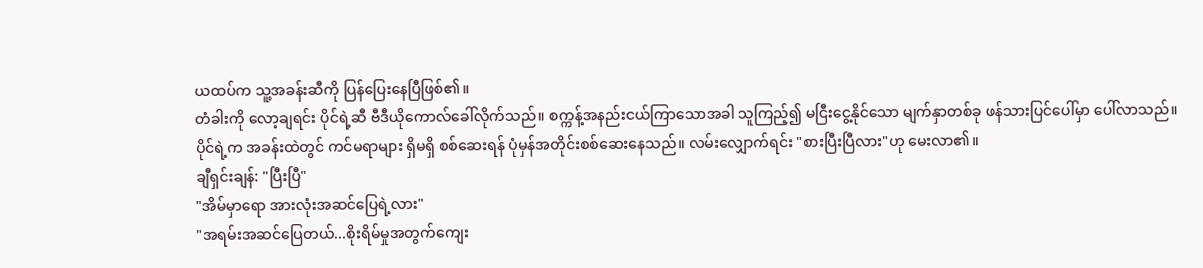ယထပ်က သူ့အခန်းဆီကို ပြန်ပြေးနေပြီဖြစ်၏။
တံခါးကို လော့ချရင်း ပိုင်ရဲ့ဆီ ဗီဒီယိုကောလ်ခေါ်လိုက်သည်။ စက္ကန့်အနည်းငယ်ကြာသောအခါ သူကြည့်၍ မငြီးငွေ့နိုင်သော မျက်နှာတစ်ခု ဖန်သားပြင်ပေါ်မှာ ပေါ်လာသည်။
ပိုင်ရဲ့က အခန်းထဲတွင် ကင်မရာများ ရှိမရှိ စစ်ဆေးရန် ပုံမှန်အတိုင်းစစ်ဆေးနေသည်။ လမ်းလျှောက်ရင်း "စားပြီးပြီလား"ဟု မေးလာ၏။
ချီရှင်းချန်: "ပြီးပြီ"
"အိမ်မှာရော အားလုံးအဆင်ပြေရဲ့လား"
"အရမ်းအဆင်ပြေတယ်...စိုးရိမ်မှုအတွက်ကျေး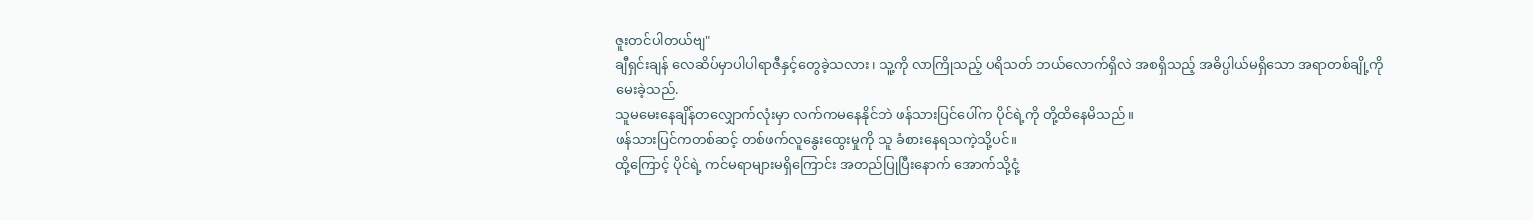ဇူးတင်ပါတယ်ဗျ"
ချီရှင်းချန် လေဆိပ်မှာပါပါရာဇီနှင့်တွေခဲ့သလား၊ သူ့ကို လာကြိုသည့် ပရိသတ် ဘယ်လောက်ရှိလဲ အစရှိသည့် အဓိပ္ပါယ်မရှိသော အရာတစ်ချို့ကို မေးခဲ့သည်.
သူမမေးနေချိန်တလျှောက်လုံးမှာ လက်ကမနေနိုင်ဘဲ ဖန်သားပြင်ပေါ်က ပိုင်ရဲ့ကို တို့ထိနေမိသည်။
ဖန်သားပြင်ကတစ်ဆင့် တစ်ဖက်လူနွေးထွေးမှုကို သူ ခံစားနေရသကဲ့သို့ပင်။
ထို့ကြောင့် ပိုင်ရဲ့ ကင်မရာများမရှိကြောင်း အတည်ပြုပြီးနောက် အောက်သို့ငုံ့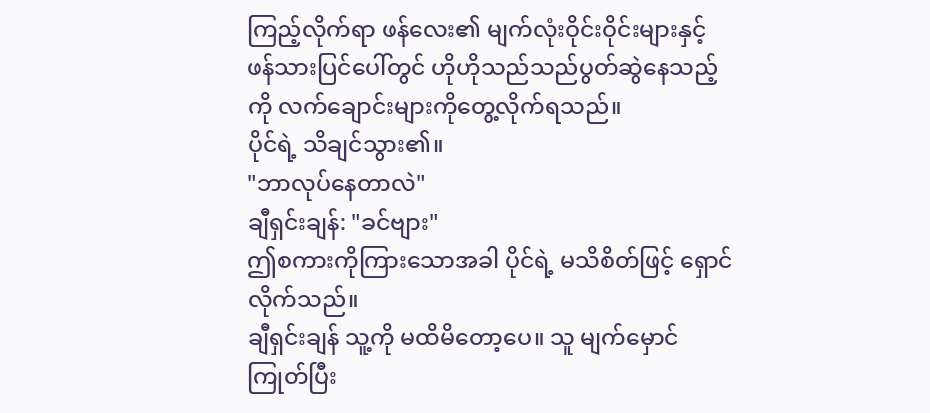ကြည့်လိုက်ရာ ဖန်လေး၏ မျက်လုံးဝိုင်းဝိုင်းများနှင့် ဖန်သားပြင်ပေါ်တွင် ဟိုဟိုသည်သည်ပွတ်ဆွဲနေသည့်ကို လက်ချောင်းများကိုတွေ့လိုက်ရသည်။
ပိုင်ရဲ့ သိချင်သွား၏။
"ဘာလုပ်နေတာလဲ"
ချီရှင်းချန်: "ခင်ဗျား"
ဤစကားကိုကြားသောအခါ ပိုင်ရဲ့ မသိစိတ်ဖြင့် ရှောင်လိုက်သည်။
ချီရှင်းချန် သူ့ကို မထိမိတော့ပေ။ သူ မျက်မှောင်ကြုတ်ပြီး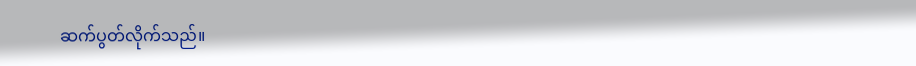ဆက်ပွတ်လိုက်သည်။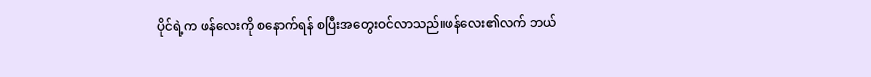ပိုင်ရဲ့က ဖန်လေးကို စနောက်ရန် စပြီးအတွေးဝင်လာသည်။ဖန်လေး၏လက် ဘယ်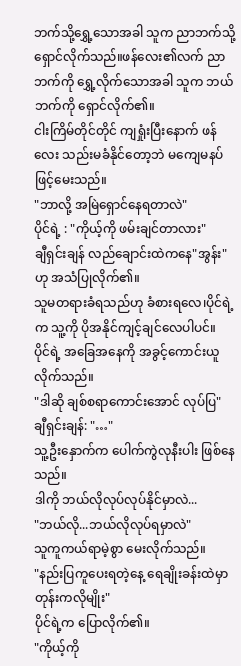ဘက်သို့ရွှေ့သောအခါ သူက ညာဘက်သို့ ရှောင်လိုက်သည်။ဖန်လေး၏လက် ညာဘက်ကို ရွှေ့လိုက်သောအခါ သူက ဘယ်ဘက်ကို ရှောင်လိုက်၏။
ငါးကြိမ်တိုင်တိုင် ကျရှုံးပြီးနောက် ဖန်လေး သည်းမခံနိုင်တော့ဘဲ မကျေမနပ်ဖြင့်မေးသည်။
"ဘာလို့ အမြဲရှောင်နေရတာလဲ"
ပိုင်ရဲ့ : "ကိုယ့်ကို ဖမ်းချင်တာလား"
ချီရှင်းချန် လည်ချောင်းထဲကနေ"အွန်း"ဟု အသံပြုလိုက်၏။
သူမတရားခံရသည်ဟု ခံစားရလေ၊ပိုင်ရဲ့က သူ့ကို ပိုအနိုင်ကျင့်ချင်လေပါပင်။
ပိုင်ရဲ့ အခြေအနေကို အခွင့်ကောင်းယူလိုက်သည်။
"ဒါဆို ချစ်စရာကောင်းအောင် လုပ်ပြ"
ချီရှင်းချန်: "…"
သူ့ဦးနှောက်က ပေါက်ကွဲလုနီးပါး ဖြစ်နေသည်။
ဒါကို ဘယ်လိုလုပ်လုပ်နိုင်မှာလဲ...
"ဘယ်လို...ဘယ်လိုလုပ်ရမှာလဲ"
သူကူကယ်ရာမဲ့စွာ မေးလိုက်သည်။
"နည်းပြကူပေးရတဲ့နေ့ ရေချိုးခန်းထဲမှာတုန်းကလိုမျိုး"
ပိုင်ရဲ့က ပြောလိုက်၏။
"ကိုယ့်ကို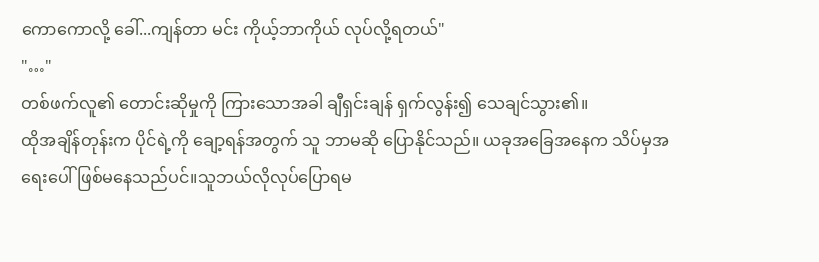ကောကောလို့ ခေါ်...ကျန်တာ မင်း ကိုယ့်ဘာကိုယ် လုပ်လို့ရတယ်"
"…"
တစ်ဖက်လူ၏ တောင်းဆိုမှုကို ကြားသောအခါ ချီရှင်းချန် ရှက်လွန်း၍ သေချင်သွား၏။
ထိုအချိန်တုန်းက ပိုင်ရဲ့ကို ချော့ရန်အတွက် သူ ဘာမဆို ပြောနိုင်သည်။ ယခုအခြေအနေက သိပ်မှအရေးပေါ်ဖြစ်မနေသည်ပင်။သူဘယ်လိုလုပ်ပြောရမ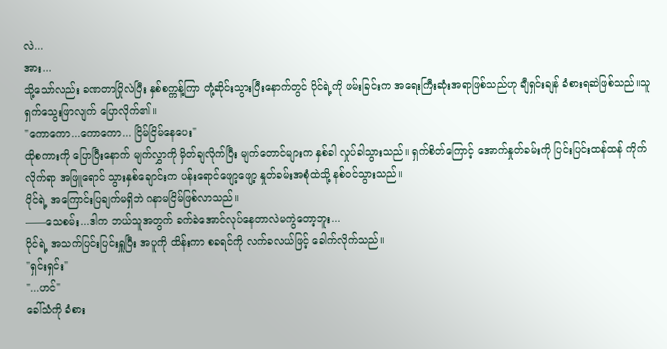လဲ...
အား...
သို့သော်လည်း ခဏတာပြိုလဲပြီး နှစ်စက္ကန့်ကြာ တုံ့ဆိုင်းသွားပြီးနောက်တွင် ပိုင်ရဲ့ကို ဖမ်းခြင်းက အရေးကြီးဆုံးအရာဖြစ်သည်ဟု ချီရှင်းချန် ခံစားရဆဲဖြစ်သည်။သူရှက်သွေးဖြာလျက် ပြောလိုက်၏။
"ကောကော...ကောကော... ငြိမ်ငြိမ်နေပေး"
ထိုစကားကို ပြောပြီးနောက် မျက်လွှာကို မှိတ်ချလိုက်ပြီး မျက်တောင်များက နှစ်ခါ လှုပ်ခါသွားသည်။ ရှက်စိတ်ကြောင့် အောက်နှုတ်ခမ်းကို ပြင်းပြင်းထန်ထန် ကိုက်လိုက်ရာ အဖြူရောင် သွားနှစ်ချောင်းက ပန်းရောင်ဖျော့ဖျော့ နှုတ်ခမ်းအစုံထဲသို့ နစ်ဝင်သွားသည်။
ပိုင်ရဲ့ အကြောင်းပြချက်မရှိဘဲ ဂနာမငြိမ်ဖြစ်လာသည်။
——သေစမ်း...ဒါက ဘယ်သူအတွက် ခက်ခဲအောင်လုပ်နေတာလဲမကွဲတော့ဘူး...
ပိုင်ရဲ့ အသက်ပြင်းပြင်းရှူပြီး အပူကို ထိန်းကာ စခရင်ကို လက်ခလယ်ဖြင့် ခေါက်လိုက်သည်။
"ရှင်းရှင်း"
"...ဟင်"
ခေါ်သံကို ခံစား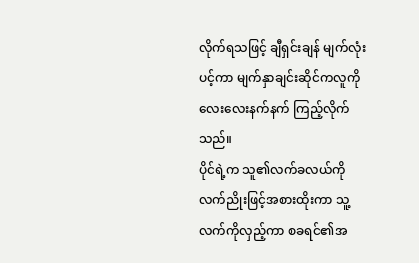လိုက်ရသဖြင့် ချီရှင်းချန် မျက်လုံးပင့်ကာ မျက်နှာချင်းဆိုင်ကလူကို လေးလေးနက်နက် ကြည့်လိုက်သည်။
ပိုင်ရဲ့က သူ၏လက်ခလယ်ကို လက်ညိုးဖြင့်အစားထိုးကာ သူ့လက်ကိုလှည့်ကာ စခရင်၏အ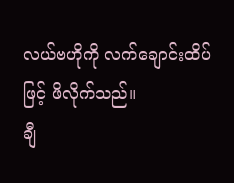လယ်ဗဟိုကို လက်ချောင်းထိပ်ဖြင့် ဖိလိုက်သည်။
ချီ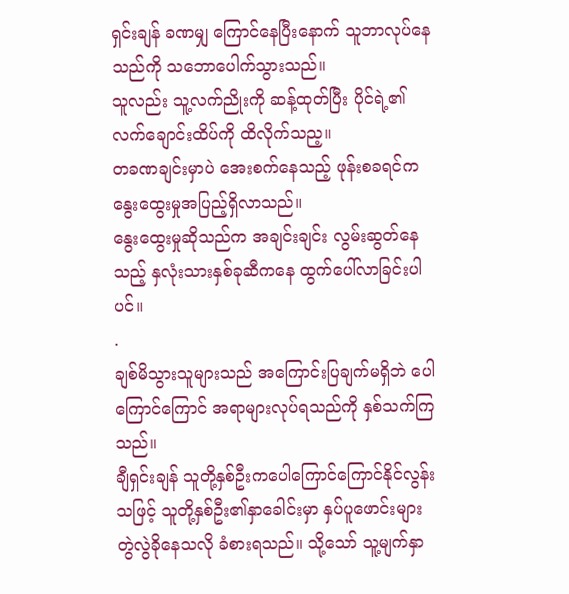ရှင်းချန် ခဏမျှ ကြောင်နေပြီးနောက် သူဘာလုပ်နေသည်ကို သဘောပေါက်သွားသည်။
သူလည်း သူ့လက်ညိုးကို ဆန့်ထုတ်ပြီး ပိုင်ရဲ့၏လက်ချောင်းထိပ်ကို ထိလိုက်သည့။
တခဏချင်းမှာပဲ အေးစက်နေသည့် ဖုန်းစခရင်က နွေးထွေးမှုအပြည့်ရှိလာသည်။
နွေးထွေးမှုဆိုသည်က အချင်းချင်း လွမ်းဆွတ်နေသည့် နှလုံးသားနှစ်ခုဆီကနေ ထွက်ပေါ်လာခြင်းပါပင်။
.
ချစ်မိသွားသူများသည် အကြောင်းပြချက်မရှိဘဲ ပေါကြောင်ကြောင် အရာများလုပ်ရသည်ကို နှစ်သက်ကြသည်။
ချီရှင်းချန် သူတို့နှစ်ဦးကပေါကြောင်ကြောင်နိုင်လွန်းသဖြင့် သူတို့နှစ်ဦး၏နှာခေါင်းမှာ နှပ်ပူဖောင်းများ တွဲလွဲခိုနေသလို ခံစားရသည်။ သို့သော် သူ့မျက်နှာ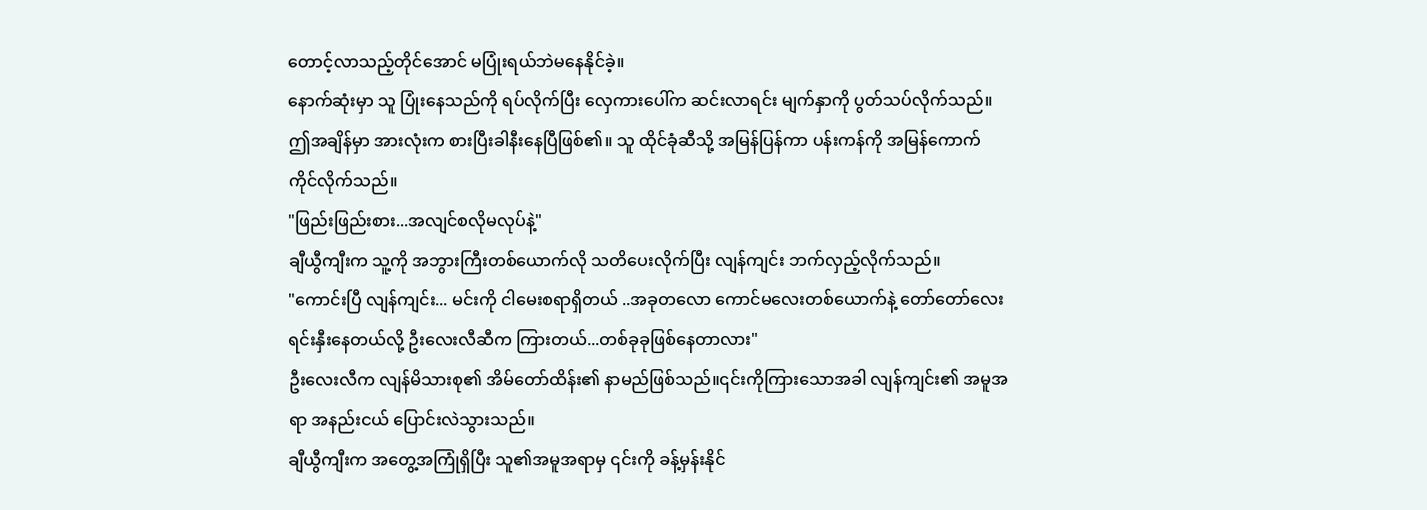တောင့်လာသည့်တိုင်အောင် မပြုံးရယ်ဘဲမနေနိုင်ခဲ့။
နောက်ဆုံးမှာ သူ ပြုံးနေသည်ကို ရပ်လိုက်ပြီး လှေကားပေါ်က ဆင်းလာရင်း မျက်နှာကို ပွတ်သပ်လိုက်သည်။ဤအချိန်မှာ အားလုံးက စားပြီးခါနီးနေပြီဖြစ်၏။ သူ ထိုင်ခုံဆီသို့ အမြန်ပြန်ကာ ပန်းကန်ကို အမြန်ကောက်ကိုင်လိုက်သည်။
"ဖြည်းဖြည်းစား...အလျင်စလိုမလုပ်နဲ့"
ချီယွီကျီးက သူ့ကို အဘွားကြီးတစ်ယောက်လို သတိပေးလိုက်ပြီး လျန်ကျင်း ဘက်လှည့်လိုက်သည်။
"ကောင်းပြီ လျန်ကျင်း... မင်းကို ငါမေးစရာရှိတယ် ..အခုတလော ကောင်မလေးတစ်ယောက်နဲ့ တော်တော်လေး ရင်းနှီးနေတယ်လို့ ဦးလေးလီဆီက ကြားတယ်...တစ်ခုခုဖြစ်နေတာလား"
ဦးလေးလီက လျန်မိသားစု၏ အိမ်တော်ထိန်း၏ နာမည်ဖြစ်သည်။၎င်းကိုကြားသောအခါ လျန်ကျင်း၏ အမူအရာ အနည်းငယ် ပြောင်းလဲသွားသည်။
ချီယွီကျီးက အတွေ့အကြုံရှိပြီး သူ၏အမူအရာမှ ၎င်းကို ခန့်မှန်းနိုင်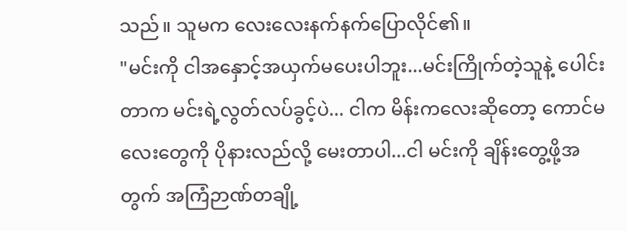သည်။ သူမက လေးလေးနက်နက်ပြောလိုင်၏။
"မင်းကို ငါအနှောင့်အယှက်မပေးပါဘူး...မင်းကြိုက်တဲ့သူနဲ့ ပေါင်းတာက မင်းရဲ့လွတ်လပ်ခွင့်ပဲ... ငါက မိန်းကလေးဆိုတော့ ကောင်မလေးတွေကို ပိုနားလည်လို့ မေးတာပါ...ငါ မင်းကို ချိန်းတွေ့ဖို့အတွက် အကြံဉာဏ်တချို့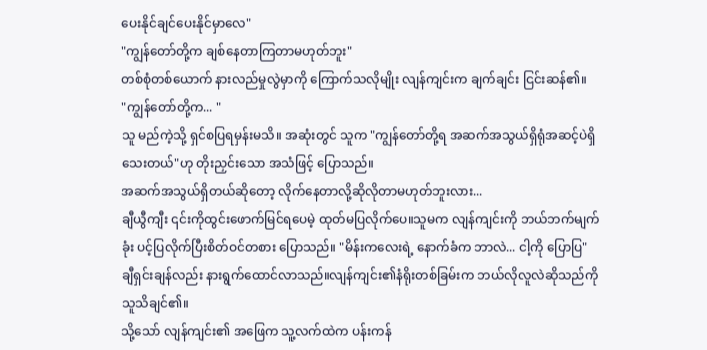ပေးနိုင်ချင်ပေးနိုင်မှာလေ"
"ကျွန်တော်တို့က ချစ်နေတာကြတာမဟုတ်ဘူး"
တစ်စုံတစ်ယောက် နားလည်မှုလွဲမှာကို ကြောက်သလိုမျိုး လျန်ကျင်းက ချက်ချင်း ငြင်းဆန်၏။
"ကျွန်တော်တို့က... "
သူ မည်ကဲ့သို့ ရှင်စပြရမှန်းမသိ။ အဆုံးတွင် သူက "ကျွန်တော်တို့ရ အဆက်အသွယ်ရှိရုံအဆင့်ပဲရှိသေးတယ်"ဟု တိုးညှင်းသော အသံဖြင့် ပြောသည်။
အဆက်အသွယ်ရှိတယ်ဆိုတော့ လိုက်နေတာလို့ဆိုလိုတာမဟုတ်ဘူးလား...
ချီယွီကျီး ၎င်းကိုထွင်းဖောက်မြင်ရပေမဲ့ ထုတ်မပြလိုက်ပေ။သူမက လျန်ကျင်းကို ဘယ်ဘက်မျက်ခုံး ပင့်ပြလိုက်ပြီးစိတ်ဝင်တစား ပြောသည်။ "မိန်းကလေးရဲ့ နောက်ခံက ဘာလဲ... ငါ့ကို ပြောပြ"
ချီရှင်းချန်လည်း နားရွက်ထောင်လာသည်။လျန်ကျင်း၏နံရိုးတစ်ခြမ်းက ဘယ်လိုလူလဲဆိုသည်ကို သူသိချင်၏။
သို့သော် လျန်ကျင်း၏ အဖြေက သူ့လက်ထဲက ပန်းကန်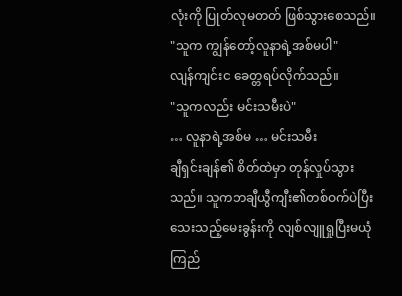လုံးကို ပြုတ်လုမတတ် ဖြစ်သွားစေသည်။
"သူက ကျွန်တော့်လူနာရဲ့အစ်မပါ"
လျန်ကျင်းင ခေတ္တရပ်လိုက်သည်။
"သူကလည်း မင်းသမီးပဲ"
… လူနာရဲ့အစ်မ … မင်းသမီး
ချီရှင်းချန်၏ စိတ်ထဲမှာ တုန်လှုပ်သွားသည်။ သူကဘချီယွီကျီး၏တစ်ဝက်ပဲပြီးသေးသည့်မေးခွန်းကို လျစ်လျူရှုပြီးမယုံကြည်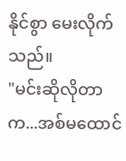နိုင်စွာ မေးလိုက်သည်။
"မင်းဆိုလိုတာက...အစ်မထောင်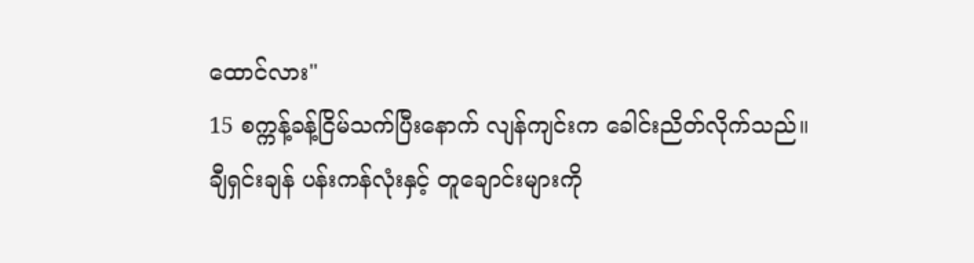ထောင်လား"
15 စက္ကန့်ခန့်ငြိမ်သက်ပြီးနောက် လျန်ကျင်းက ခေါင်းညိတ်လိုက်သည်။
ချီရှင်းချန် ပန်းကန်လုံးနှင့် တူချောင်းများကို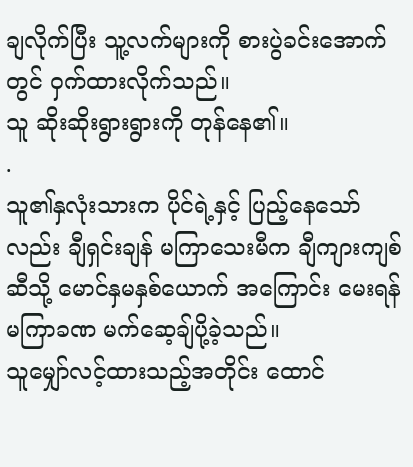ချလိုက်ပြီး သူ့လက်များကို စားပွဲခင်းအောက်တွင် ဝှက်ထားလိုက်သည်။
သူ ဆိုးဆိုးရွားရွားကို တုန်နေ၏။
.
သူ၏နှလုံးသားက ပိုင်ရဲ့နှင့် ပြည့်နေသော်လည်း ချီရှင်းချန် မကြာသေးမီက ချီကျားကျစ်ဆီသို့ မောင်နှမနှစ်ယောက် အကြောင်း မေးရန် မကြာခဏ မက်ဆေ့ချ်ပို့ခဲ့သည်။
သူမျှော်လင့်ထားသည့်အတိုင်း ထောင်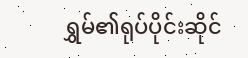ရွှမ်၏ရုပ်ပိုင်းဆိုင်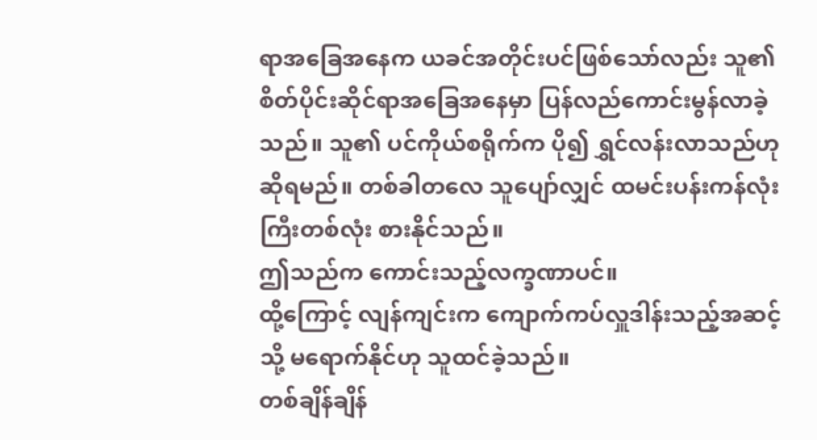ရာအခြေအနေက ယခင်အတိုင်းပင်ဖြစ်သော်လည်း သူ၏စိတ်ပိုင်းဆိုင်ရာအခြေအနေမှာ ပြန်လည်ကောင်းမွန်လာခဲ့သည်။ သူ၏ ပင်ကိုယ်စရိုက်က ပို၍ ရွှင်လန်းလာသည်ဟု ဆိုရမည်။ တစ်ခါတလေ သူပျော်လျှင် ထမင်းပန်းကန်လုံးကြီးတစ်လုံး စားနိုင်သည်။
ဤသည်က ကောင်းသည့်လက္ခဏာပင်။
ထို့ကြောင့် လျန်ကျင်းက ကျောက်ကပ်လှူဒါန်းသည့်အဆင့်သို့ မရောက်နိုင်ဟု သူထင်ခဲ့သည်။
တစ်ချိန်ချိန်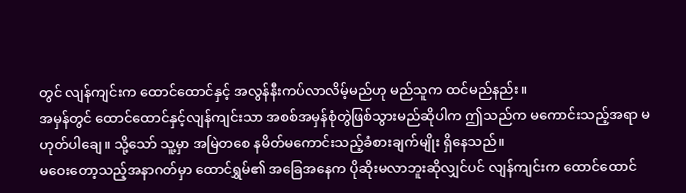တွင် လျန်ကျင်းက ထောင်ထောင်နှင့် အလွန်နီးကပ်လာလိမ့်မည်ဟု မည်သူက ထင်မည်နည်း။
အမှန်တွင် ထောင်ထောင်နှင့်လျန်ကျင်းသာ အစစ်အမှန်စုံတွဲဖြစ်သွားမည်ဆိုပါက ဤသည်က မကောင်းသည့်အရာ မဟုတ်ပါချေ။ သို့သော် သူ့မှာ အမြဲတစေ နမိတ်မကောင်းသည့်ခံစားချက်မျိုး ရှိနေသည်။
မဝေးတော့သည့်အနာဂတ်မှာ ထောင်ရွှမ်၏ အခြေအနေက ပိုဆိုးမလာဘူးဆိုလျှင်ပင် လျန်ကျင်းက ထောင်ထောင်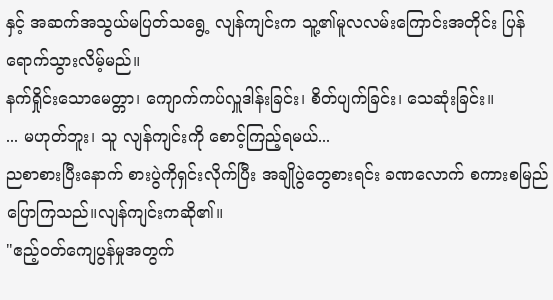နှင့် အဆက်အသွယ်မပြတ်သရွေ့ လျန်ကျင်းက သူ့၏မူလလမ်းကြောင်းအတိုင်း ပြန်ရောက်သွားလိမ့်မည်။
နက်ရှိုင်းသောမေတ္တာ၊ ကျောက်ကပ်လှူဒါန်းခြင်း၊ စိတ်ပျက်ခြင်း၊ သေဆုံးခြင်း။
... မဟုတ်ဘူး၊ သူ လျန်ကျင်းကို စောင့်ကြည့်ရမယ်...
ညစာစားပြီးနောက် စားပွဲကိုရှင်းလိုက်ပြီး အချိုပွဲတွေစားရင်း ခဏလောက် စကားစမြည်ပြောကြသည်။လျန်ကျင်းကဆို၏။
"ဧည့်ဝတ်ကျေပွန်မှုအတွက်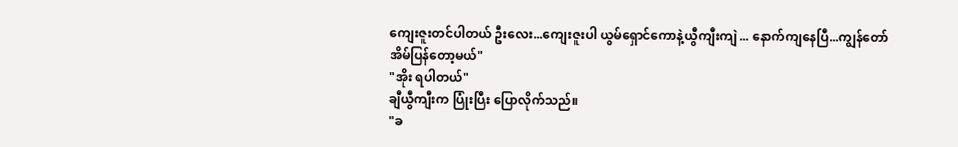ကျေးဇူးတင်ပါတယ် ဦးလေး...ကျေးဇူးပါ ယွမ်ရှောင်ကောနဲ့ယွီကျီးကျဲ ... နောက်ကျနေပြီ...ကျွန်တော်အိမ်ပြန်တော့မယ်"
"အိုး ရပါတယ်"
ချီယွီကျီးက ပြုံးပြီး ပြောလိုက်သည်။
"ခ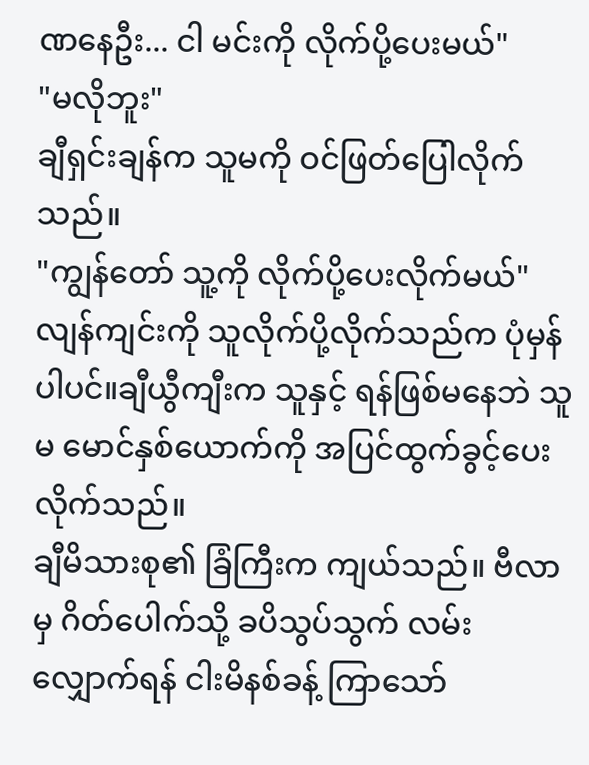ဏနေဦး... ငါ မင်းကို လိုက်ပို့ပေးမယ်"
"မလိုဘူး"
ချီရှင်းချန်က သူမကို ဝင်ဖြတ်ပြေါလိုက်သည်။
"ကျွန်တော် သူ့ကို လိုက်ပို့ပေးလိုက်မယ်"
လျန်ကျင်းကို သူလိုက်ပို့လိုက်သည်က ပုံမှန်ပါပင်။ချီယွီကျီးက သူနှင့် ရန်ဖြစ်မနေဘဲ သူမ မောင်နှစ်ယောက်ကို အပြင်ထွက်ခွင့်ပေးလိုက်သည်။
ချီမိသားစု၏ ခြံကြီးက ကျယ်သည်။ ဗီလာမှ ဂိတ်ပေါက်သို့ ခပိသွပ်သွက် လမ်းလျှောက်ရန် ငါးမိနစ်ခန့် ကြာသော်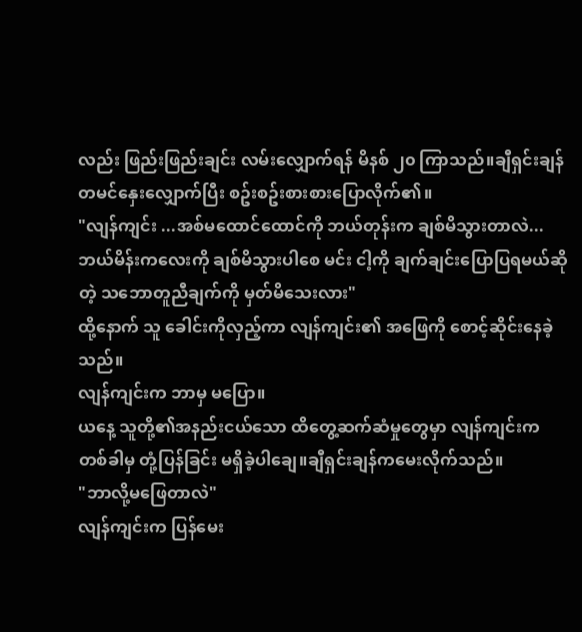လည်း ဖြည်းဖြည်းချင်း လမ်းလျှောက်ရန် မိနစ် ၂၀ ကြာသည်။ချီရှင်းချန် တမင်နှေးလျှောက်ပြီး စဥ်းစဥ်းစားစားပြောလိုက်၏။
"လျန်ကျင်း ...အစ်မထောင်ထောင်ကို ဘယ်တုန်းက ချစ်မိသွားတာလဲ... ဘယ်မိန်းကလေးကို ချစ်မိသွားပါစေ မင်း ငါ့ကို ချက်ချင်းပြောပြရမယ်ဆိုတဲ့ သဘောတူညီချက်ကို မှတ်မိသေးလား"
ထို့နောက် သူ ခေါင်းကိုလှည့်ကာ လျန်ကျင်း၏ အဖြေကို စောင့်ဆိုင်းနေခဲ့သည်။
လျန်ကျင်းက ဘာမှ မပြော။
ယနေ့ သူတို့၏အနည်းငယ်သော ထိတွေ့ဆက်ဆံမှုတွေမှာ လျန်ကျင်းက တစ်ခါမှ တုံ့ပြန်ခြင်း မရှိခဲ့ပါချေ။ချီရှင်းချန်ကမေးလိုက်သည်။
"ဘာလို့မဖြေတာလဲ"
လျန်ကျင်းက ပြန်မေး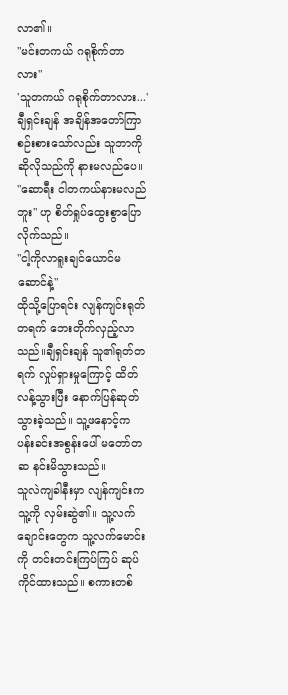လာ၏။
"မင်းတကယ် ဂရုစိုက်တာလား"
'သူတကယ် ဂရုစိုက်တာလား...'
ချီရှင်းချန် အချိန်အတော်ကြာ စဉ်းစားသော်လည်း သူဘာကိုဆိုလိုသည်ကို နားမလည်ပေ။
"ဆောရီး ငါတကယ်နားမလည်ဘူး" ဟု စိတ်ရှုပ်ထွေးစွာပြောလိုက်သည်။
"ငါ့ကိုလာရူးချင်ယောင်မဆောင်နဲ့"
ထိုသို့ပြောရင်း လျန်ကျင်းရုတ်တရက် ဘေးတိုက်လှည့်လာသည်။ချီရှင်းချန် သူ၏ရုတ်တရက် လှုပ်ရှားမှုကြောင့် ထိတ်လန့်သွားပြီး နောက်ပြန်ဆုတ်သွားခဲ့သည်။ သူ့ဖနောင့်က ပန်းခင်းအစွန်းပေါ် မတော်တဆ နင်းမိသွားသည်။
သူလဲကျခါနီးမှာ လျန်ကျင်းက သူ့ကို လှမ်းဆွဲ၏။ သူ့လက်ချောင်းတွေက သူ့လက်မောင်းကို တင်းတင်းကြပ်ကြပ် ဆုပ်ကိုင်ထားသည်။ စကားတစ်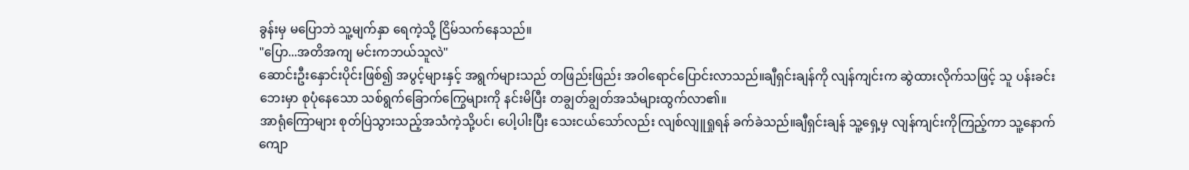ခွန်းမှ မပြောဘဲ သူ့မျက်နှာ ရေကဲ့သို့ ငြိမ်သက်နေသည်။
"ပြော...အတိအကျ မင်းကဘယ်သူလဲ"
ဆောင်းဦးနှောင်းပိုင်းဖြစ်၍ အပွင့်များနှင့် အရွက်များသည် တဖြည်းဖြည်း အဝါရောင်ပြောင်းလာသည်။ချီရှင်းချန်ကို လျန်ကျင်းက ဆွဲထားလိုက်သဖြင့် သူ ပန်းခင်းဘေးမှာ စုပုံနေသော သစ်ရွက်ခြောက်ကြွေများကို နင်းမိပြီး တချွတ်ချွတ်အသံများထွက်လာ၏။
အာရုံကြောများ စုတ်ပြဲသွားသည့်အသံကဲ့သို့ပင်၊ ပေါ့ပါးပြီး သေးငယ်သော်လည်း လျစ်လျူရှုရန် ခက်ခဲသည်။ချီရှင်းချန် သူ့ရှေ့မှ လျန်ကျင်းကိုကြည့်ကာ သူ့နောက်ကျော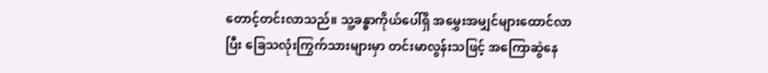တောင့်တင်းလာသည်။ သူ့ခန္ဓာကိုယ်ပေါ်ရှိ အမွှေးအမျှင်များထောင်လာပြီး ခြေသလုံးကြွက်သားများမှာ တင်းမာလွန်းသဖြင့် အကြောဆွဲနေ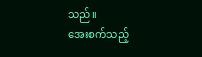သည်။
အေးစက်သည့်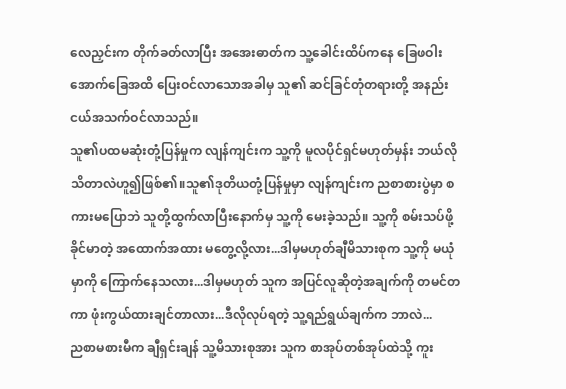လေညှင်းက တိုက်ခတ်လာပြီး အအေးဓာတ်က သူ့ခေါင်းထိပ်ကနေ ခြေဖဝါးအောက်ခြေအထိ ပြေးဝင်လာသောအခါမှ သူ၏ ဆင်ခြင်တုံတရားတို့ အနည်းငယ်အသက်ဝင်လာသည်။
သူ၏ပထမဆုံးတုံ့ပြန်မှုက လျန်ကျင်းက သူ့ကို မူလပိုင်ရှင်မဟုတ်မှန်း ဘယ်လိုသိတာလဲဟူ၍ဖြစ်၏။သူ၏ဒုတိယတုံ့ပြန်မှုမှာ လျန်ကျင်းက ညစာစားပွဲမှာ စကားမပြောဘဲ သူတို့ထွက်လာပြီးနောက်မှ သူ့ကို မေးခဲ့သည်။ သူ့ကို စမ်းသပ်ဖို့ ခိုင်မာတဲ့ အထောက်အထား မတွေ့လို့လား...ဒါမှမဟုတ်ချီမိသားစုက သူ့ကို မယုံမှာကို ကြောက်နေသလား...ဒါမှမဟုတ် သူက အပြင်လူဆိုတဲ့အချက်ကို တမင်တကာ ဖုံးကွယ်ထားချင်တာလား...ဒီလိုလုပ်ရတဲ့ သူ့ရည်ရွယ်ချက်က ဘာလဲ...
ညစာမစားမီက ချီရှင်းချန် သူ့မိသားစုအား သူက စာအုပ်တစ်အုပ်ထဲသို့ ကူး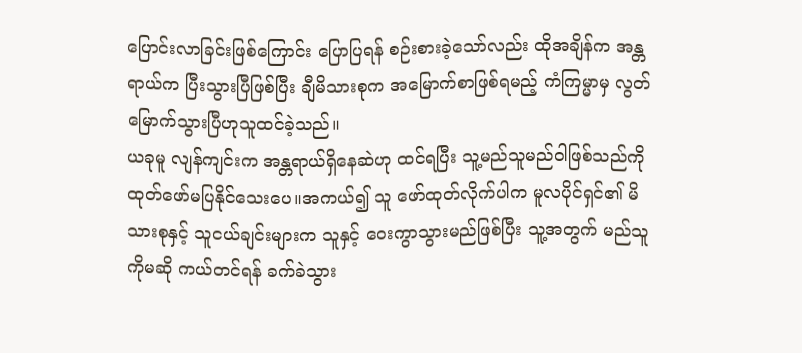ပြောင်းလာခြင်းဖြစ်ကြောင်း ပြောပြရန် စဉ်းစားခဲ့သော်လည်း ထိုအချိန်က အန္တရာယ်က ပြီးသွားပြီဖြစ်ပြီး ချီမိသားစုက အမြောက်စာဖြစ်ရမည့် ကံကြမ္မာမှ လွတ်မြောက်သွားပြီဟုသူထင်ခဲ့သည်။
ယခုမူ လျန်ကျင်းက အန္တရာယ်ရှိနေဆဲဟု ထင်ရပြီး သူ့မည်သူမည်ဝါဖြစ်သည်ကို ထုတ်ဖော်မပြနိုင်သေးပေ။အကယ်၍ သူ ဖော်ထုတ်လိုက်ပါက မူလပိုင်ရှင်၏ မိသားစုနှင့် သူငယ်ချင်းများက သူနှင့် ဝေးကွာသွားမည်ဖြစ်ပြီး သူ့အတွက် မည်သူကိုမဆို ကယ်တင်ရန် ခက်ခဲသွား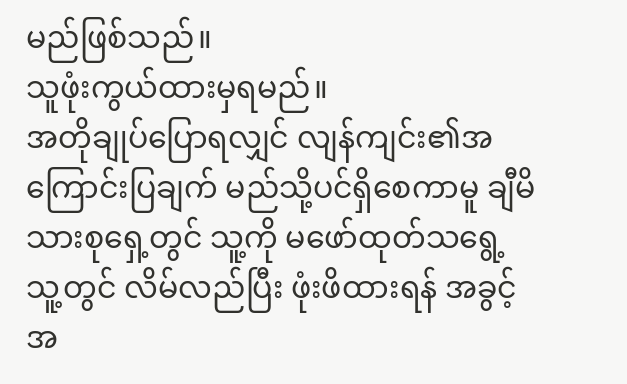မည်ဖြစ်သည်။
သူဖုံးကွယ်ထားမှရမည်။
အတိုချုပ်ပြောရလျှင် လျန်ကျင်း၏အကြောင်းပြချက် မည်သို့ပင်ရှိစေကာမူ ချီမိသားစုရှေ့တွင် သူ့ကို မဖော်ထုတ်သရွေ့ သူ့တွင် လိမ်လည်ပြီး ဖုံးဖိထားရန် အခွင့်အ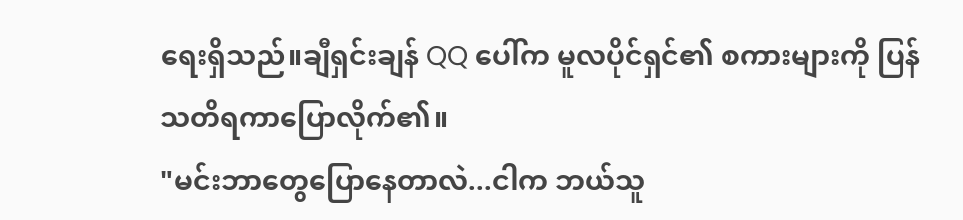ရေးရှိသည်။ချီရှင်းချန် QQ ပေါ်က မူလပိုင်ရှင်၏ စကားများကို ပြန်သတိရကာပြောလိုက်၏။
"မင်းဘာတွေပြောနေတာလဲ...ငါက ဘယ်သူ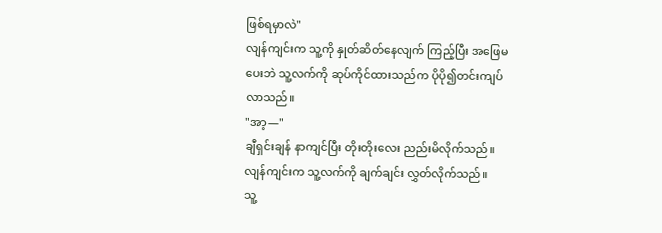ဖြစ်ရမှာလဲ"
လျန်ကျင်းက သူ့ကို နှုတ်ဆိတ်နေလျက် ကြည့်ပြီး အဖြေမပေးဘဲ သူ့လက်ကို ဆုပ်ကိုင်ထားသည်က ပိုပို၍တင်းကျပ်လာသည်။
"အာ့—"
ချီရှင်းချန် နာကျင်ပြီး တိုးတိုးလေး ညည်းမိလိုက်သည်။
လျန်ကျင်းက သူ့လက်ကို ချက်ချင်း လွှတ်လိုက်သည်။
သူ့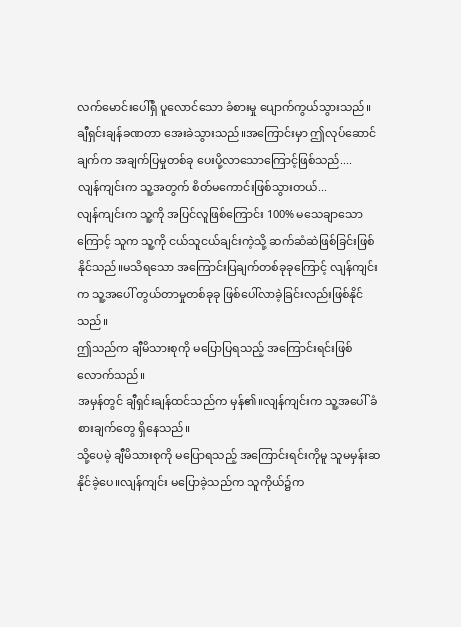လက်မောင်းပေါ်ရှိ ပူလောင်သော ခံစားမှု ပျောက်ကွယ်သွားသည်။
ချီရှင်းချန်ခဏတာ အေးခဲသွားသည်။အကြောင်းမှာ ဤလုပ်ဆောင်ချက်က အချက်ပြမှုတစ်ခု ပေးပို့လာသောကြောင့်ဖြစ်သည်....
လျန်ကျင်းက သူ့အတွက် စိတ်မကောင်းဖြစ်သွားတယ်...
လျန်ကျင်းက သူ့ကို အပြင်လူဖြစ်ကြောင်း 100% မသေချာသောကြောင့် သူက သူ့ကို ငယ်သူငယ်ချင်းကဲ့သို့ ဆက်ဆံဆဲဖြစ်ခြင်းဖြစ်နိုင်သည်။မသိရသော အကြောင်းပြချက်တစ်ခုခုကြောင့် လျန်ကျင်းက သူ့အပေါ် တွယ်တာမှုတစ်ခုခု ဖြစ်ပေါ်လာခဲ့ခြင်းလည်းဖြစ်နိုင်သည်။
ဤသည်က ချီမိသားစုကို မပြောပြရသည့် အကြောင်းရင်းဖြစ်လောက်သည်။
အမှန်တွင် ချီရှင်းချန်ထင်သည်က မှန်၏။လျန်ကျင်းက သူ့အပေါ် ခံစားချက်တွေ ရှိနေသည်။
သို့ပေမဲ့ ချီမိသားစုကို မပြောရသည့် အကြောင်းရင်းကိုမူ သူမမှန်းဆနိုင်ခဲ့ပေ။လျန်ကျင်း မပြောခဲ့သည်က သူကိုယ်၌က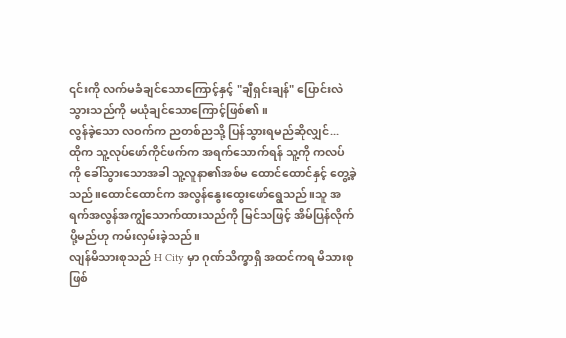၎င်းကို လက်မခံချင်သောကြောင့်နှင့် "ချီရှင်းချန်" ပြောင်းလဲသွားသည်ကို မယုံချင်သောကြောင့်ဖြစ်၏။
လွန်ခဲ့သော လဝက်က ညတစ်ညသို့ ပြန်သွားရမည်ဆိုလျှင်...
ထိုက သူ့လုပ်ဖော်ကိုင်ဖက်က အရက်သောက်ရန် သူ့ကို ကလပ်ကို ခေါ်သွားသောအခါ သူ့လူနာ၏အစ်မ ထောင်ထောင်နှင့် တွေ့ခဲ့သည်။ထောင်ထောင်က အလွန်နွေးထွေးဖော်ရွေသည်။သူ အရက်အလွန်အကျွံသောက်ထားသည်ကို မြင်သဖြင့် အိမ်ပြန်လိုက်ပို့မည်ဟု ကမ်းလှမ်းခဲ့သည်။
လျန်မိသားစုသည် H City မှာ ဂုဏ်သိက္ခာရှိ အထင်ကရ မိသားစုဖြစ်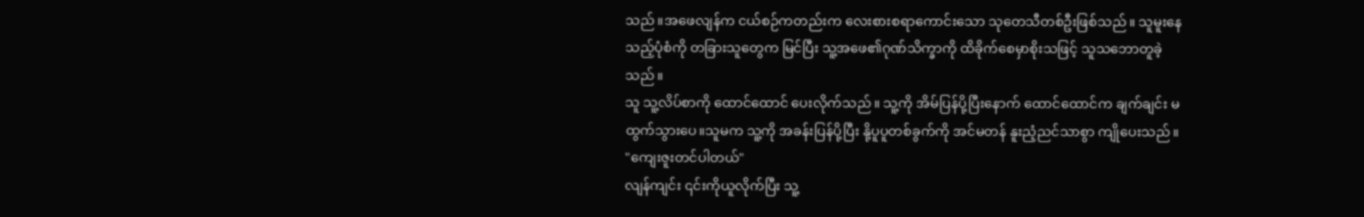သည်။အဖေလျန်က ငယ်စဉ်ကတည်းက လေးစားစရာကောင်းသော သုတေသီတစ်ဦးဖြစ်သည်။ သူမူးနေသည့်ပုံစံကို တခြားသူတွေက မြင်ပြီး သူ့အဖေ၏ဂုဏ်သိက္ခာကို ထိခိုက်စေမှာစိုးသဖြင့် သူသဘောတူခဲ့သည်။
သူ သူ့လိပ်စာကို ထောင်ထောင် ပေးလိုက်သည်။ သူ့ကို အိမ်ပြန်ပို့ပြီးနောက် ထောင်ထောင်က ချက်ချင်း မထွက်သွားပေ။သူမက သူ့ကို အခန်းပြန်ပို့ပြီး နို့ပူပူတစ်ခွက်ကို အင်မတန် နူးညံ့ညင်သာစွာ ကျိုပေးသည်။
"ကျေးဇူးတင်ပါတယ်"
လျန်ကျင်း ၎င်းကိုယူလိုက်ပြီး သူ့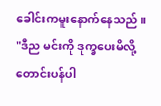ခေါင်းကမူးနောက်နေသည် ။
"ဒီည မင်းကို ဒုက္ခပေးမိလို့ တောင်းပန်ပါ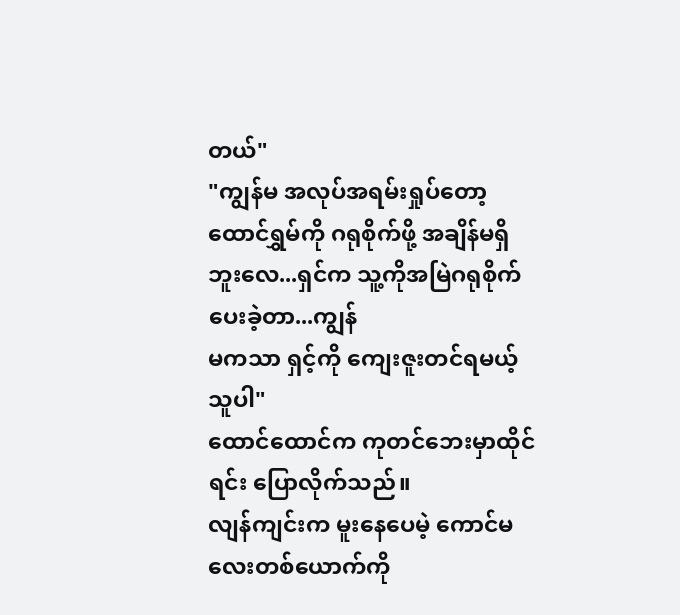တယ်"
"ကျွန်မ အလုပ်အရမ်းရှုပ်တော့ ထောင်ရွှမ်ကို ဂရုစိုက်ဖို့ အချိန်မရှိဘူးလေ...ရှင်က သူ့ကိုအမြဲဂရုစိုက်ပေးခဲ့တာ...ကျွန်
မကသာ ရှင့်ကို ကျေးဇူးတင်ရမယ့်သူပါ"
ထောင်ထောင်က ကုတင်ဘေးမှာထိုင်ရင်း ပြောလိုက်သည်။
လျန်ကျင်းက မူးနေပေမဲ့ ကောင်မလေးတစ်ယောက်ကို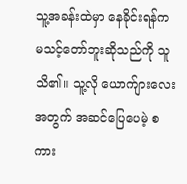သူ့အခန်းထဲမှာ နေခိုင်းရန်က မသင့်တော်ဘူးဆိုသည်ကို သူသိ၏။ သူ့လို ယောက်ျားလေးအတွက် အဆင်ပြေပေမဲ့ စကား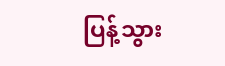ပြန့်သွား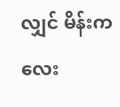လျှင် မိန်းကလေး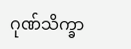ဂုဏ်သိက္ခာ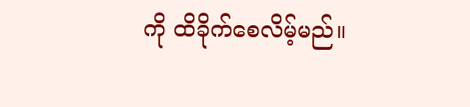ကို ထိခိုက်စေလိမ့်မည်။